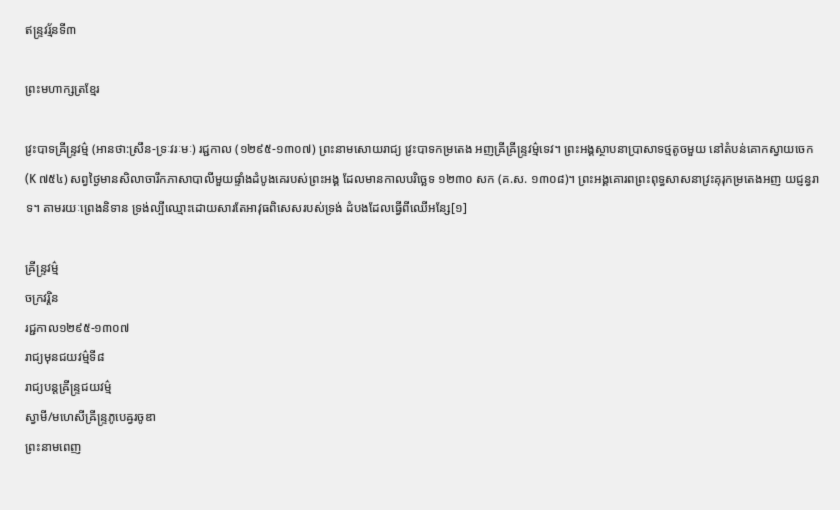ឥន្ទ្រវរ្ម័នទី៣

ព្រះមហាក្សត្រខ្មែរ

វ្រះបាទឝ្រីន្ទ្រវម៌្ម (អានថា:ស្រឹន-ទ្រៈវរៈមៈ) រជ្ជកាល (១២៩៥-១៣០៧) ព្រះនាមសោយរាជ្យ វ្រះបាទកម្រតេង អញឝ្រីឝ្រីន្ទ្រវម៌្មទេវ។ ព្រះអង្គស្ថាបនាប្រាសាទថ្មតូចមួយ នៅតំបន់គោកស្វាយចេក (K ៧៥៤) សព្វថ្ងៃមានសិលាចារឹកភាសាបាលីមួយផ្ទាំងដំបូងគេរបស់ព្រះអង្គ ដែលមានកាលបរិច្ឆេទ ១២៣០ សក (គ.ស. ១៣០៨)។ ព្រះអង្គគោរពព្រះពុទ្ធសាសនាវ្រះគុរុកម្រតេងអញ យជ្ញន្វរាទ។ តាមរយៈព្រេងនិទាន ទ្រង់ល្បីឈ្មោះដោយសារតែអាវុធពិសេសរបស់ទ្រង់ ដំបងដែលធ្វើពីឈើអន្សែ[១]

ឝ្រីន្ទ្រវម៌្ម
ចក្រវរ្តិន
រជ្ជកាល១២៩៥-១៣០៧
រាជ្យមុនជយវម៌្មទី៨
រាជ្យបន្តឝ្រីន្ទ្រជយវម៌្ម
ស្វាមី/មហេសីឝ្រីន្ទ្រភូបេឝ្វរចូឌា
ព្រះនាមពេញ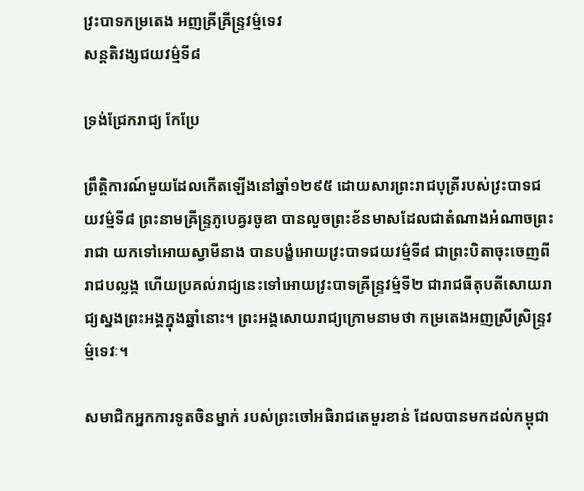វ្រះបាទកម្រតេង អញឝ្រីឝ្រីន្ទ្រវម៌្មទេវ
សន្តតិវង្សជយវម៌្មទី៨

ទ្រង់ជ្រែករាជ្យ កែប្រែ

ព្រឹត្តិការណ៍មួយដែលកើតឡើងនៅឆ្នាំ១២៩៥ ដោយសារព្រះរាជបុត្រីរបស់វ្រះបាទជយវម៌្មទី៨ ព្រះនាមឝ្រីន្ទ្រភូបេឝ្វរចូឌា បានលួចព្រះខ័នមាសដែលជាតំណាងអំណាចព្រះរាជា យកទៅអោយស្វាមីនាង បានបង្ខំអោយវ្រះបាទជយវម៌្មទី៨ ជាព្រះបិតាចុះចេញពីរាជបល្លង្ក ហើយប្រគល់រាជ្យនេះទៅអោយវ្រះបាទឝ្រីន្ទ្រវម៌្មទី២ ជារាជធីតុបតីសោយរាជ្យស្នងព្រះអង្គក្នុងឆ្នាំនោះ។ ព្រះអង្គសោយរាជ្យក្រោមនាមថា កម្រតេងអញស្រីស្រិន្រ្ទវម្ម៌ទេវៈ។

សមាជិកអ្នកការទូតចិនម្នាក់ របស់ព្រះចៅអធិរាជតេមួរខាន់ ដែលបានមកដល់កម្ពុជា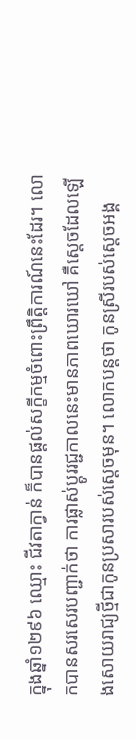ក្នុងឆ្នាំ១២៩៦ ឈ្មោះ ជីវតាក្វាន់ ក៏បានផ្តល់សក្ខីកម្មចំពោះព្រឹត្តិការណ៍នេះដែរ។ លោកបានសរសេរបញ្ជាក់ថា ការផ្លាស់ប្ដូររជ្ជកាលនេះមានភាពឃោរឃៅ គឺស្ដេចដែលឡើងសោយរាជ្យថ្មីជាកូនប្រសារបស់ស្ដេចមុន។ លោកបន្តថា កូនស្រីរបស់ស្ដេចអង្គ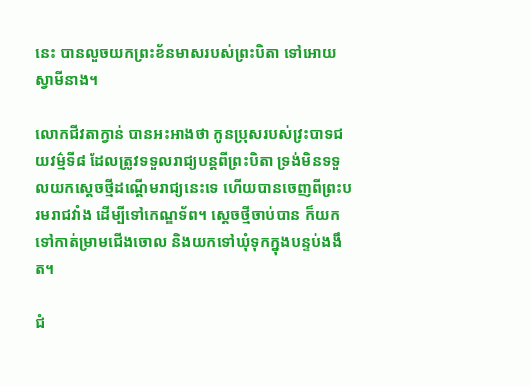នេះ បានលួចយកព្រះខ័នមាសរបស់ព្រះបិតា ទៅអោយស្វាមីនាង។

លោកជីវតាក្វាន់ បានអះអាងថា កូនប្រុសរបស់វ្រះបាទជយវម៌្មទី៨ ដែលត្រូវទទួលរាជ្យបន្តពីព្រះបិតា ទ្រង់មិនទទួលយកស្ដេចថ្មីដណ្ដើមរាជ្យនេះទេ ហើយបានចេញពីព្រះបរមរាជវាំង ដើម្បីទៅកេណ្ឌទ័ព។ ស្ដេចថ្មីចាប់បាន ក៏យកទៅកាត់ម្រាមជើងចោល និងយកទៅឃុំទុកក្នុងបន្ទប់ងងឹត។

ជំ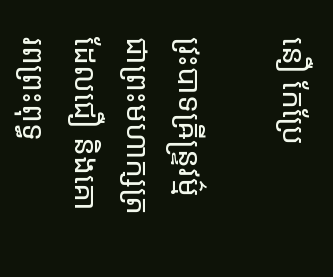នឿ កែប្រែ

វ្រះបាទឝ្រីន្ទ្រវម៌្ម ជាព្រះមហាក្សត្រដែលជឿ និងគោរពព្រះពុទ្ធ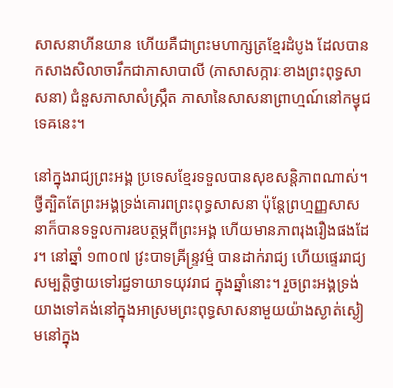សាសនាហីនយាន ហើយគឺជាព្រះមហាក្សត្រខ្មែរដំបូង ដែលបានកសាងសិលាចារឹកជាភាសាបាលី (ភាសាសក្ការៈខាងព្រះពុទ្ធសាសនា) ជំនួសភាសាសំស្ក្រឹត ភាសានៃសាសនាព្រាហ្មណ៍នៅកម្វុជទេឝនេះ។

នៅក្នុងរាជ្យព្រះអង្គ ប្រទេសខ្មែរទទួលបានសុខសន្តិភាពណាស់។ ថ្វីត្បិតតែព្រះអង្គទ្រង់គោរពព្រះពុទ្ធសាសនា ប៉ុន្តែព្រហ្មញ្ញសាសនាក៏បានទទួលការឧបត្ថម្ភពីព្រះអង្គ ហើយមានភាពរុងរឿងផងដែរ។ នៅឆ្នាំ ១៣០៧ វ្រះបាទឝ្រីន្ទ្រវម៌្ម បានដាក់រាជ្យ ហើយផ្ទេររាជ្យសម្បត្តិថ្វាយទៅរជ្ជទាយាទយុវរាជ ក្នុងឆ្នាំនោះ។ រួចព្រះអង្គទ្រង់យាងទៅគង់នៅក្នុងអាស្រមព្រះពុទ្ធសាសនាមួយយ៉ាងស្ងាត់ស្ងៀមនៅក្នុង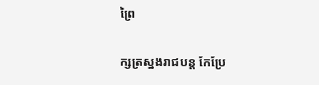ព្រៃ

ក្សត្រស្នងរាជបន្ត កែប្រែ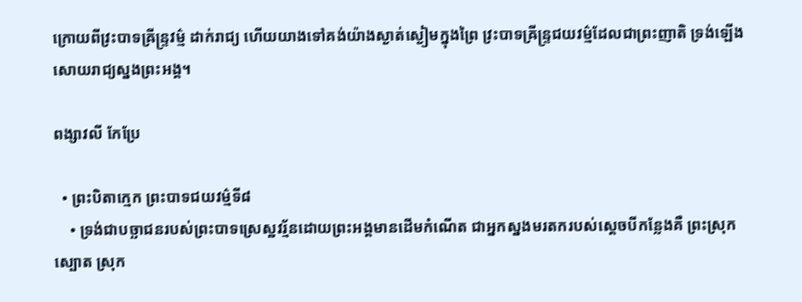ក្រោយពីវ្រះបាទឝ្រីន្ទ្រវម៌្ម ដាក់រាជ្យ ហើយយាងទៅគង់យ៉ាងស្ងាត់ស្ងៀមក្នុងព្រៃ វ្រះបាទឝ្រីន្ទ្រជយវម៌្មដែលជាព្រះញាតិ ទ្រង់ឡើងសោយរាជ្យស្នងព្រះអង្គ។

ពង្សាវលី កែប្រែ

  • ព្រះបិតាក្មេក ព្រះបាទជយវម៌្មទី៨
    • ទ្រង់ជាបច្ឆាជនរបស់ព្រះបាទស្រេស្ឋវរ្ម័នដោយព្រះអង្គមានដេីមកំណើត ជាអ្នកស្នងមរតករបស់ស្តេចបីកន្លែងគឺ ព្រះស្រុកស្បោត ស្រុក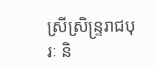ស្រីស្រិន្រ្ទរាជបុរៈ និ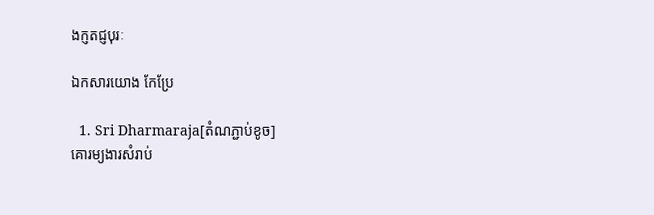ងក្ញតជ្ញបុរៈ

ឯកសារយោង កែប្រែ

  1. Sri Dharmaraja[តំណភ្ជាប់ខូច]
គោរម្យងារសំរាប់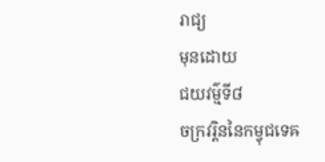រាជ្យ
មុនដោយ
ជយវម៌្មទី៨
ចក្រវរ្តិននៃកម្វុជទេឝ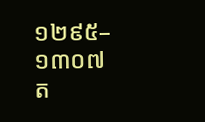១២៩៥–១៣០៧
ត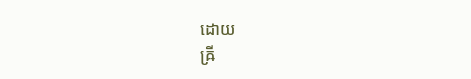ដោយ
ឝ្រី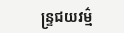ន្ទ្រជយវម៌្ម